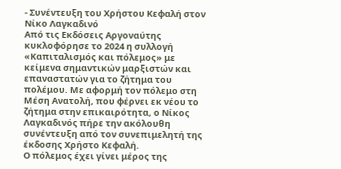- Συνέντευξη του Χρήστου Κεφαλή στον Νίκο Λαγκαδινό
Από τις Εκδόσεις Αργοναύτης κυκλοφόρησε το 2024 η συλλογή «Καπιταλισμός και πόλεμος» με κείμενα σημαντικών μαρξιστών και επαναστατών για το ζήτημα του πολέμου. Με αφορμή τον πόλεμο στη Μέση Ανατολή, που φέρνει εκ νέου το ζήτημα στην επικαιρότητα, ο Νίκος Λαγκαδινός πήρε την ακόλουθη συνέντευξη από τον συνεπιμελητή της έκδοσης Χρήστο Κεφαλή.
Ο πόλεμος έχει γίνει μέρος της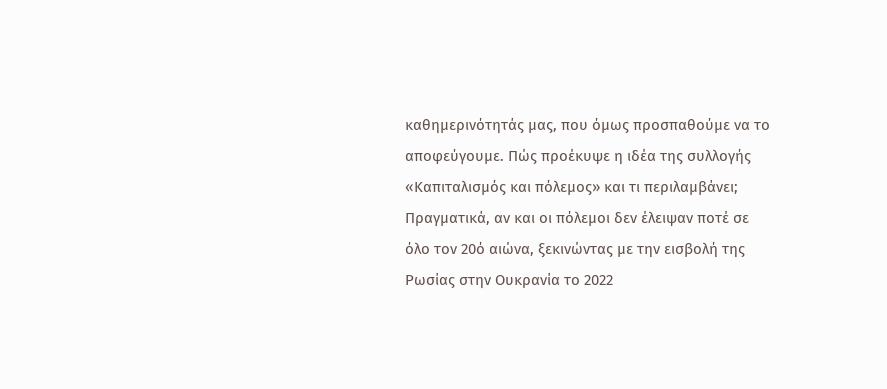καθημερινότητάς μας, που όμως προσπαθούμε να το αποφεύγουμε. Πώς προέκυψε η ιδέα της συλλογής «Καπιταλισμός και πόλεμος» και τι περιλαμβάνει;
Πραγματικά, αν και οι πόλεμοι δεν έλειψαν ποτέ σε όλο τον 20ό αιώνα, ξεκινώντας με την εισβολή της Ρωσίας στην Ουκρανία το 2022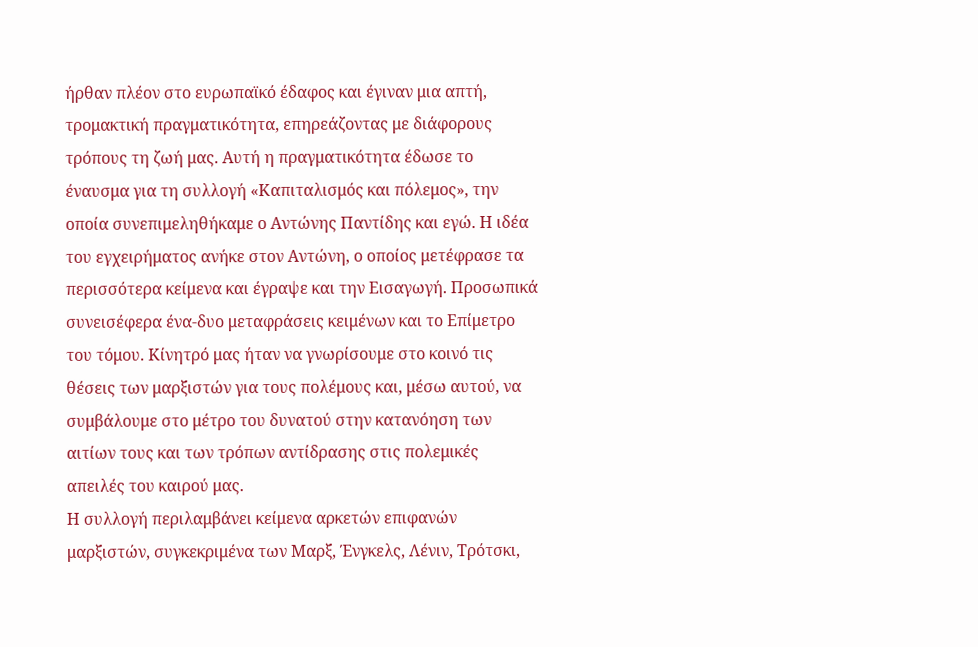ήρθαν πλέον στο ευρωπαϊκό έδαφος και έγιναν μια απτή, τρομακτική πραγματικότητα, επηρεάζοντας με διάφορους τρόπους τη ζωή μας. Αυτή η πραγματικότητα έδωσε το έναυσμα για τη συλλογή «Καπιταλισμός και πόλεμος», την οποία συνεπιμεληθήκαμε ο Αντώνης Παντίδης και εγώ. Η ιδέα του εγχειρήματος ανήκε στον Αντώνη, ο οποίος μετέφρασε τα περισσότερα κείμενα και έγραψε και την Εισαγωγή. Προσωπικά συνεισέφερα ένα-δυο μεταφράσεις κειμένων και το Επίμετρο του τόμου. Κίνητρό μας ήταν να γνωρίσουμε στο κοινό τις θέσεις των μαρξιστών για τους πολέμους και, μέσω αυτού, να συμβάλουμε στο μέτρο του δυνατού στην κατανόηση των αιτίων τους και των τρόπων αντίδρασης στις πολεμικές απειλές του καιρού μας.
Η συλλογή περιλαμβάνει κείμενα αρκετών επιφανών μαρξιστών, συγκεκριμένα των Μαρξ, Ένγκελς, Λένιν, Τρότσκι,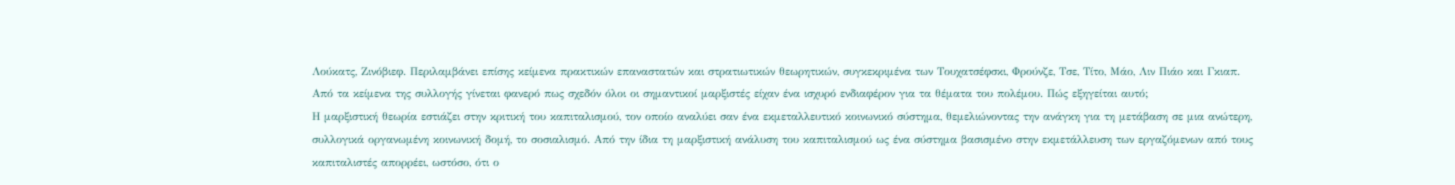Λούκατς, Ζινόβιεφ. Περιλαμβάνει επίσης κείμενα πρακτικών επαναστατών και στρατιωτικών θεωρητικών, συγκεκριμένα των Τουχατσέφσκι, Φρούνζε, Τσε, Τίτο, Μάο, Λιν Πιάο και Γκιαπ.
Από τα κείμενα της συλλογής γίνεται φανερό πως σχεδόν όλοι οι σημαντικοί μαρξιστές είχαν ένα ισχυρό ενδιαφέρον για τα θέματα του πολέμου. Πώς εξηγείται αυτό;
Η μαρξιστική θεωρία εστιάζει στην κριτική του καπιταλισμού, τον οποίο αναλύει σαν ένα εκμεταλλευτικό κοινωνικό σύστημα, θεμελιώνοντας την ανάγκη για τη μετάβαση σε μια ανώτερη, συλλογικά οργανωμένη κοινωνική δομή, το σοσιαλισμό. Από την ίδια τη μαρξιστική ανάλυση του καπιταλισμού ως ένα σύστημα βασισμένο στην εκμετάλλευση των εργαζόμενων από τους καπιταλιστές απορρέει, ωστόσο, ότι ο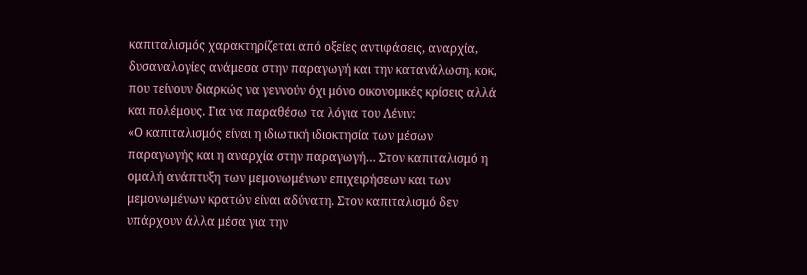καπιταλισμός χαρακτηρίζεται από οξείες αντιφάσεις, αναρχία, δυσαναλογίες ανάμεσα στην παραγωγή και την κατανάλωση, κοκ, που τείνουν διαρκώς να γεννούν όχι μόνο οικονομικές κρίσεις αλλά και πολέμους. Για να παραθέσω τα λόγια του Λένιν:
«Ο καπιταλισμός είναι η ιδιωτική ιδιοκτησία των μέσων παραγωγής και η αναρχία στην παραγωγή… Στον καπιταλισμό η ομαλή ανάπτυξη των μεμονωμένων επιχειρήσεων και των μεμονωμένων κρατών είναι αδύνατη. Στον καπιταλισμό δεν υπάρχουν άλλα μέσα για την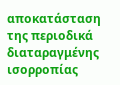αποκατάσταση της περιοδικά διαταραγμένης ισορροπίας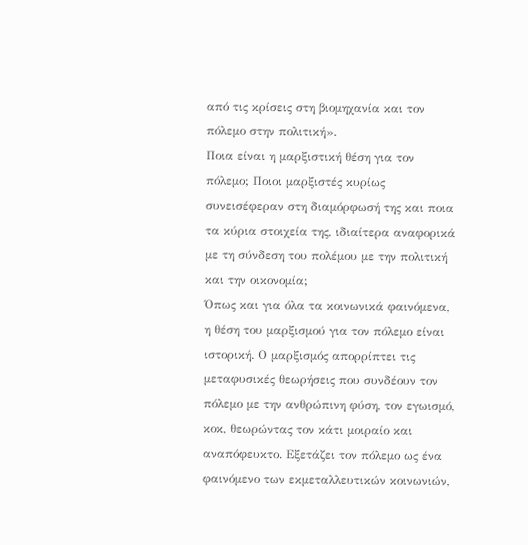από τις κρίσεις στη βιομηχανία και τον πόλεμο στην πολιτική».
Ποια είναι η μαρξιστική θέση για τον πόλεμο; Ποιοι μαρξιστές κυρίως συνεισέφεραν στη διαμόρφωσή της και ποια τα κύρια στοιχεία της, ιδιαίτερα αναφορικά με τη σύνδεση του πολέμου με την πολιτική και την οικονομία;
Όπως και για όλα τα κοινωνικά φαινόμενα, η θέση του μαρξισμού για τον πόλεμο είναι ιστορική. Ο μαρξισμός απορρίπτει τις μεταφυσικές θεωρήσεις που συνδέουν τον πόλεμο με την ανθρώπινη φύση, τον εγωισμό, κοκ, θεωρώντας τον κάτι μοιραίο και αναπόφευκτο. Εξετάζει τον πόλεμο ως ένα φαινόμενο των εκμεταλλευτικών κοινωνιών,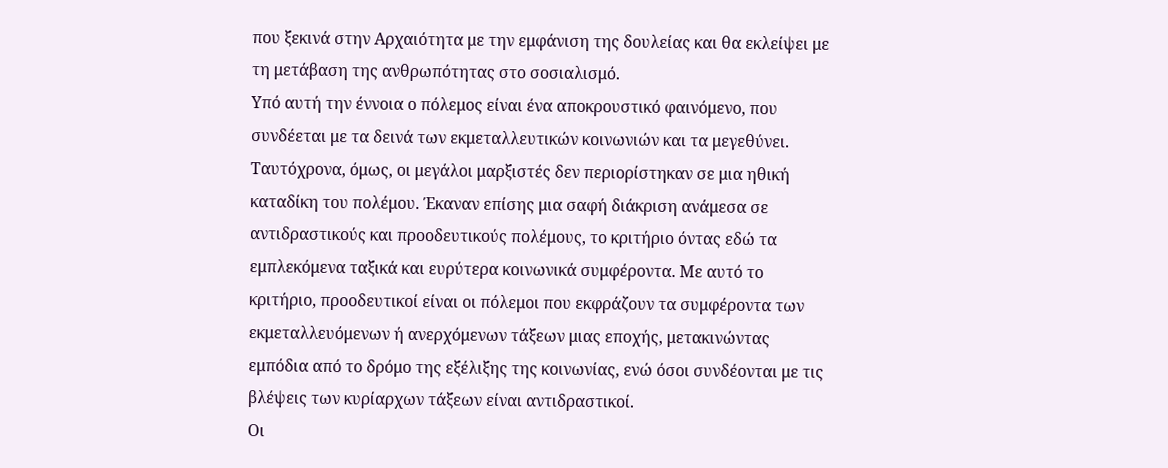που ξεκινά στην Αρχαιότητα με την εμφάνιση της δουλείας και θα εκλείψει με τη μετάβαση της ανθρωπότητας στο σοσιαλισμό.
Υπό αυτή την έννοια ο πόλεμος είναι ένα αποκρουστικό φαινόμενο, που συνδέεται με τα δεινά των εκμεταλλευτικών κοινωνιών και τα μεγεθύνει. Ταυτόχρονα, όμως, οι μεγάλοι μαρξιστές δεν περιορίστηκαν σε μια ηθική καταδίκη του πολέμου. Έκαναν επίσης μια σαφή διάκριση ανάμεσα σε αντιδραστικούς και προοδευτικούς πολέμους, το κριτήριο όντας εδώ τα εμπλεκόμενα ταξικά και ευρύτερα κοινωνικά συμφέροντα. Με αυτό το κριτήριο, προοδευτικοί είναι οι πόλεμοι που εκφράζουν τα συμφέροντα των εκμεταλλευόμενων ή ανερχόμενων τάξεων μιας εποχής, μετακινώντας εμπόδια από το δρόμο της εξέλιξης της κοινωνίας, ενώ όσοι συνδέονται με τις βλέψεις των κυρίαρχων τάξεων είναι αντιδραστικοί.
Οι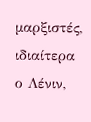μαρξιστές, ιδιαίτερα ο Λένιν,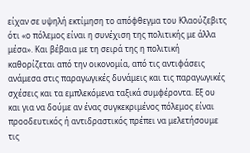είχαν σε υψηλή εκτίμηση το απόφθεγμα του Κλαούζεβιτς ότι «ο πόλεμος είναι η συνέχιση της πολιτικής με άλλα μέσα». Και βέβαια με τη σειρά της η πολιτική καθορίζεται από την οικονομία, από τις αντιφάσεις ανάμεσα στις παραγωγικές δυνάμεις και τις παραγωγικές σχέσεις και τα εμπλεκόμενα ταξικά συμφέροντα. Εξ ου και για να δούμε αν ένας συγκεκριμένος πόλεμος είναι προοδευτικός ή αντιδραστικός πρέπει να μελετήσουμε τις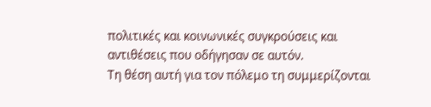πολιτικές και κοινωνικές συγκρούσεις και αντιθέσεις που οδήγησαν σε αυτόν.
Τη θέση αυτή για τον πόλεμο τη συμμερίζονται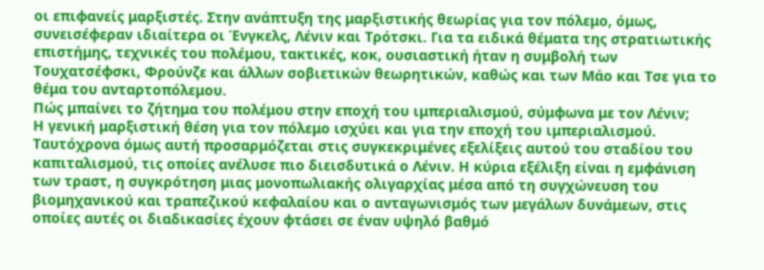οι επιφανείς μαρξιστές. Στην ανάπτυξη της μαρξιστικής θεωρίας για τον πόλεμο, όμως, συνεισέφεραν ιδιαίτερα οι Ένγκελς, Λένιν και Τρότσκι. Για τα ειδικά θέματα της στρατιωτικής επιστήμης, τεχνικές του πολέμου, τακτικές, κοκ, ουσιαστική ήταν η συμβολή των Τουχατσέφσκι, Φρούνζε και άλλων σοβιετικών θεωρητικών, καθώς και των Μάο και Τσε για το θέμα του ανταρτοπόλεμου.
Πώς μπαίνει το ζήτημα του πολέμου στην εποχή του ιμπεριαλισμού, σύμφωνα με τον Λένιν;
Η γενική μαρξιστική θέση για τον πόλεμο ισχύει και για την εποχή του ιμπεριαλισμού. Ταυτόχρονα όμως αυτή προσαρμόζεται στις συγκεκριμένες εξελίξεις αυτού του σταδίου του καπιταλισμού, τις οποίες ανέλυσε πιο διεισδυτικά ο Λένιν. Η κύρια εξέλιξη είναι η εμφάνιση των τραστ, η συγκρότηση μιας μονοπωλιακής ολιγαρχίας μέσα από τη συγχώνευση του βιομηχανικού και τραπεζικού κεφαλαίου και ο ανταγωνισμός των μεγάλων δυνάμεων, στις οποίες αυτές οι διαδικασίες έχουν φτάσει σε έναν υψηλό βαθμό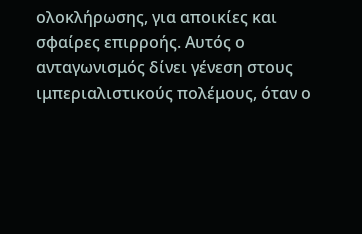ολοκλήρωσης, για αποικίες και σφαίρες επιρροής. Αυτός ο ανταγωνισμός δίνει γένεση στους ιμπεριαλιστικούς πολέμους, όταν ο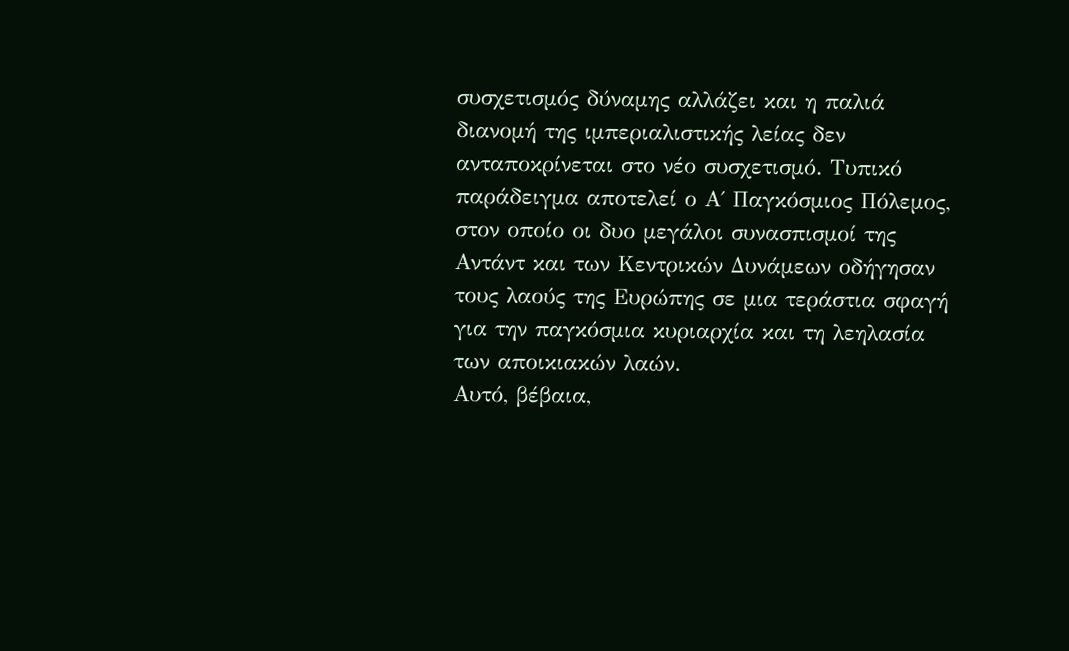συσχετισμός δύναμης αλλάζει και η παλιά διανομή της ιμπεριαλιστικής λείας δεν ανταποκρίνεται στο νέο συσχετισμό. Τυπικό παράδειγμα αποτελεί ο Α΄ Παγκόσμιος Πόλεμος, στον οποίο οι δυο μεγάλοι συνασπισμοί της Αντάντ και των Κεντρικών Δυνάμεων οδήγησαν τους λαούς της Ευρώπης σε μια τεράστια σφαγή για την παγκόσμια κυριαρχία και τη λεηλασία των αποικιακών λαών.
Αυτό, βέβαια,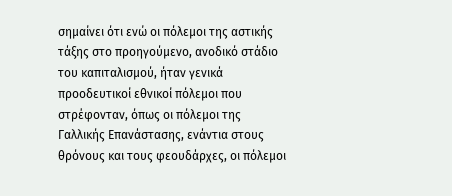σημαίνει ότι ενώ οι πόλεμοι της αστικής τάξης στο προηγούμενο, ανοδικό στάδιο του καπιταλισμού, ήταν γενικά προοδευτικοί εθνικοί πόλεμοι που στρέφονταν, όπως οι πόλεμοι της Γαλλικής Επανάστασης, ενάντια στους θρόνους και τους φεουδάρχες, οι πόλεμοι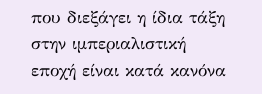που διεξάγει η ίδια τάξη στην ιμπεριαλιστική εποχή είναι κατά κανόνα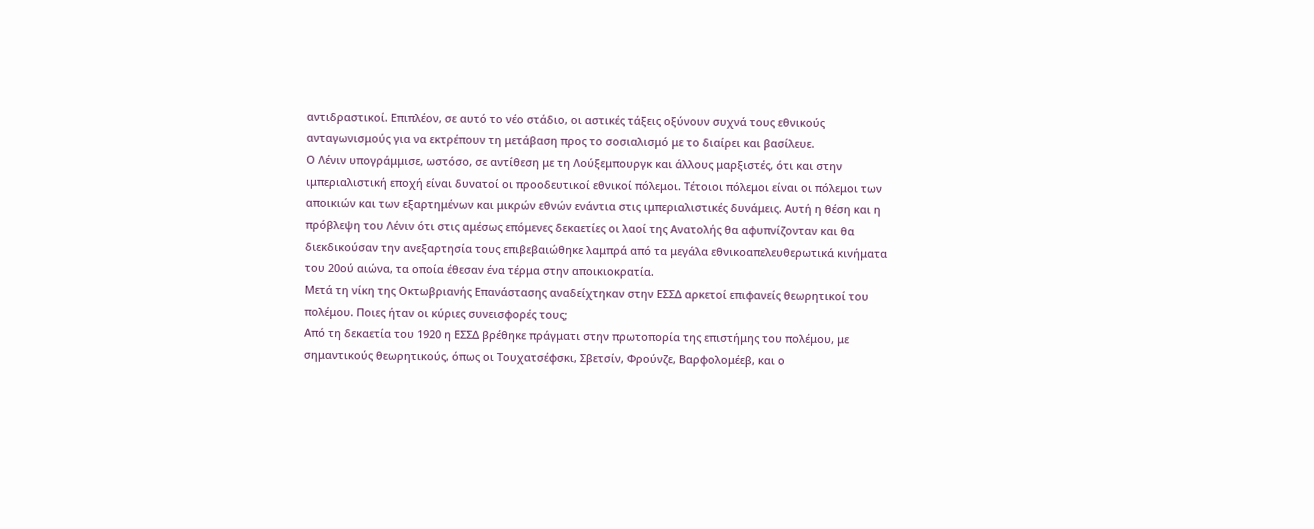αντιδραστικοί. Επιπλέον, σε αυτό το νέο στάδιο, οι αστικές τάξεις οξύνουν συχνά τους εθνικούς ανταγωνισμούς για να εκτρέπουν τη μετάβαση προς το σοσιαλισμό με το διαίρει και βασίλευε.
Ο Λένιν υπογράμμισε, ωστόσο, σε αντίθεση με τη Λούξεμπουργκ και άλλους μαρξιστές, ότι και στην ιμπεριαλιστική εποχή είναι δυνατοί οι προοδευτικοί εθνικοί πόλεμοι. Τέτοιοι πόλεμοι είναι οι πόλεμοι των αποικιών και των εξαρτημένων και μικρών εθνών ενάντια στις ιμπεριαλιστικές δυνάμεις. Αυτή η θέση και η πρόβλεψη του Λένιν ότι στις αμέσως επόμενες δεκαετίες οι λαοί της Ανατολής θα αφυπνίζονταν και θα διεκδικούσαν την ανεξαρτησία τους επιβεβαιώθηκε λαμπρά από τα μεγάλα εθνικοαπελευθερωτικά κινήματα του 20ού αιώνα, τα οποία έθεσαν ένα τέρμα στην αποικιοκρατία.
Μετά τη νίκη της Οκτωβριανής Επανάστασης αναδείχτηκαν στην ΕΣΣΔ αρκετοί επιφανείς θεωρητικοί του πολέμου. Ποιες ήταν οι κύριες συνεισφορές τους;
Από τη δεκαετία του 1920 η ΕΣΣΔ βρέθηκε πράγματι στην πρωτοπορία της επιστήμης του πολέμου, με σημαντικούς θεωρητικούς, όπως οι Τουχατσέφσκι, Σβετσίν, Φρούνζε, Βαρφολομέεβ, και ο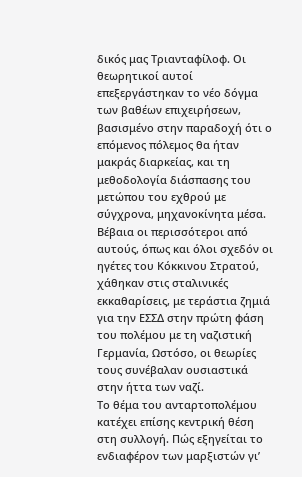δικός μας Τριανταφίλοφ. Οι θεωρητικοί αυτοί επεξεργάστηκαν το νέο δόγμα των βαθέων επιχειρήσεων, βασισμένο στην παραδοχή ότι ο επόμενος πόλεμος θα ήταν μακράς διαρκείας, και τη μεθοδολογία διάσπασης του μετώπου του εχθρού με σύγχρονα, μηχανοκίνητα μέσα. Βέβαια οι περισσότεροι από αυτούς, όπως και όλοι σχεδόν οι ηγέτες του Κόκκινου Στρατού, χάθηκαν στις σταλινικές εκκαθαρίσεις, με τεράστια ζημιά για την ΕΣΣΔ στην πρώτη φάση του πολέμου με τη ναζιστική Γερμανία, Ωστόσο, οι θεωρίες τους συνέβαλαν ουσιαστικά στην ήττα των ναζί.
Το θέμα του ανταρτοπολέμου κατέχει επίσης κεντρική θέση στη συλλογή. Πώς εξηγείται το ενδιαφέρον των μαρξιστών γι’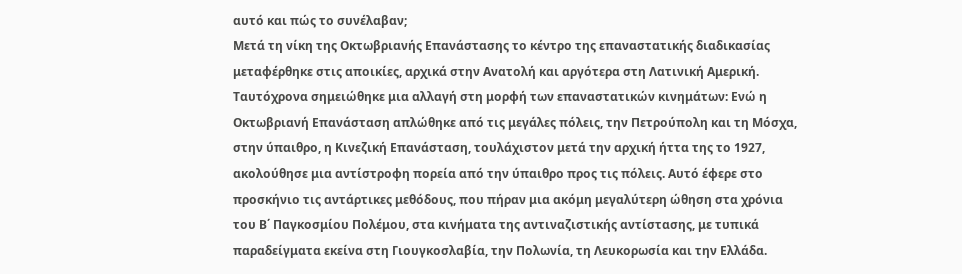αυτό και πώς το συνέλαβαν;
Μετά τη νίκη της Οκτωβριανής Επανάστασης το κέντρο της επαναστατικής διαδικασίας μεταφέρθηκε στις αποικίες, αρχικά στην Ανατολή και αργότερα στη Λατινική Αμερική. Ταυτόχρονα σημειώθηκε μια αλλαγή στη μορφή των επαναστατικών κινημάτων: Ενώ η Οκτωβριανή Επανάσταση απλώθηκε από τις μεγάλες πόλεις, την Πετρούπολη και τη Μόσχα, στην ύπαιθρο, η Κινεζική Επανάσταση, τουλάχιστον μετά την αρχική ήττα της το 1927, ακολούθησε μια αντίστροφη πορεία από την ύπαιθρο προς τις πόλεις. Αυτό έφερε στο προσκήνιο τις αντάρτικες μεθόδους, που πήραν μια ακόμη μεγαλύτερη ώθηση στα χρόνια του Β΄ Παγκοσμίου Πολέμου, στα κινήματα της αντιναζιστικής αντίστασης, με τυπικά παραδείγματα εκείνα στη Γιουγκοσλαβία, την Πολωνία, τη Λευκορωσία και την Ελλάδα.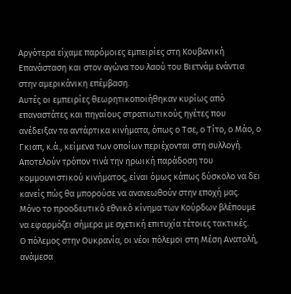Αργότερα είχαμε παρόμοιες εμπειρίες στη Κουβανική Επανάσταση και στον αγώνα του λαού του Βιετνάμ ενάντια στην αμερικάνικη επέμβαση.
Αυτές οι εμπειρίες θεωρητικοποιήθηκαν κυρίως από επαναστάτες και πηγαίους στρατιωτικούς ηγέτες που ανέδειξαν τα αντάρτικα κινήματα, όπως ο Τσε, ο Τίτο, ο Μάο, ο Γκιαπ, κ.ά., κείμενα των οποίων περιέχονται στη συλλογή. Αποτελούν τρόπον τινά την ηρωική παράδοση του κομμουνιστικού κινήματος, είναι όμως κάπως δύσκολο να δει κανείς πώς θα μπορούσε να ανανεωθούν στην εποχή μας. Μόνο το προοδευτικό εθνικό κίνημα των Κούρδων βλέπουμε να εφαρμόζει σήμερα με σχετική επιτυχία τέτοιες τακτικές.
Ο πόλεμος στην Ουκρανία, οι νέοι πόλεμοι στη Μέση Ανατολή, ανάμεσα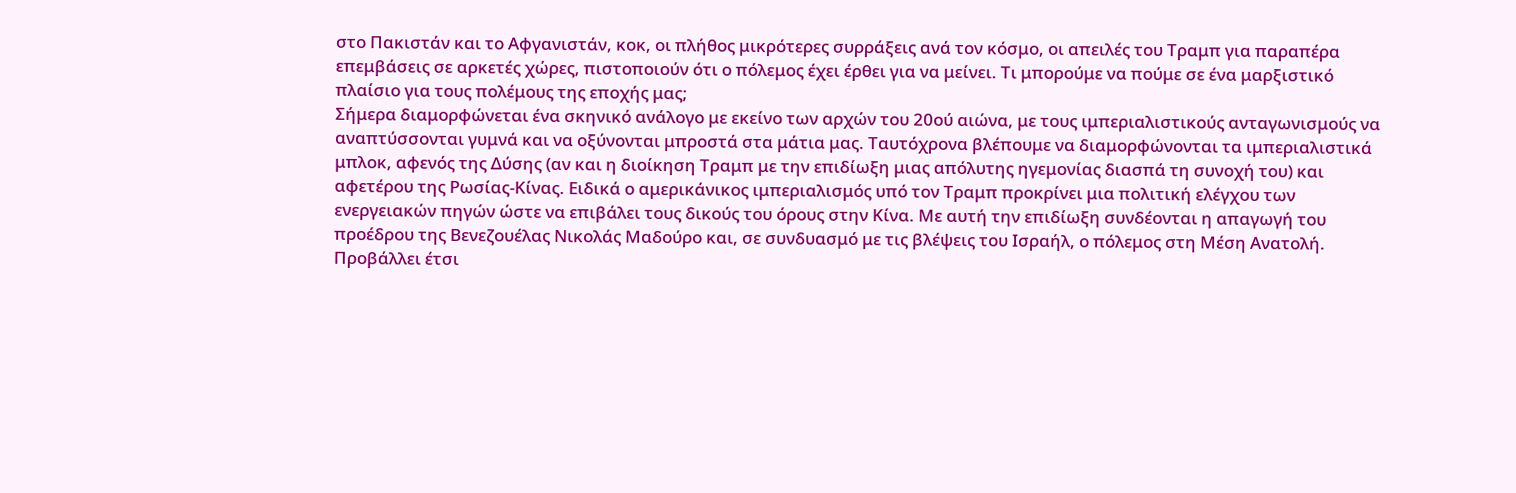στο Πακιστάν και το Αφγανιστάν, κοκ, οι πλήθος μικρότερες συρράξεις ανά τον κόσμο, οι απειλές του Τραμπ για παραπέρα επεμβάσεις σε αρκετές χώρες, πιστοποιούν ότι ο πόλεμος έχει έρθει για να μείνει. Τι μπορούμε να πούμε σε ένα μαρξιστικό πλαίσιο για τους πολέμους της εποχής μας;
Σήμερα διαμορφώνεται ένα σκηνικό ανάλογο με εκείνο των αρχών του 20ού αιώνα, με τους ιμπεριαλιστικούς ανταγωνισμούς να αναπτύσσονται γυμνά και να οξύνονται μπροστά στα μάτια μας. Ταυτόχρονα βλέπουμε να διαμορφώνονται τα ιμπεριαλιστικά μπλοκ, αφενός της Δύσης (αν και η διοίκηση Τραμπ με την επιδίωξη μιας απόλυτης ηγεμονίας διασπά τη συνοχή του) και αφετέρου της Ρωσίας-Κίνας. Ειδικά ο αμερικάνικος ιμπεριαλισμός υπό τον Τραμπ προκρίνει μια πολιτική ελέγχου των ενεργειακών πηγών ώστε να επιβάλει τους δικούς του όρους στην Κίνα. Με αυτή την επιδίωξη συνδέονται η απαγωγή του προέδρου της Βενεζουέλας Νικολάς Μαδούρο και, σε συνδυασμό με τις βλέψεις του Ισραήλ, ο πόλεμος στη Μέση Ανατολή. Προβάλλει έτσι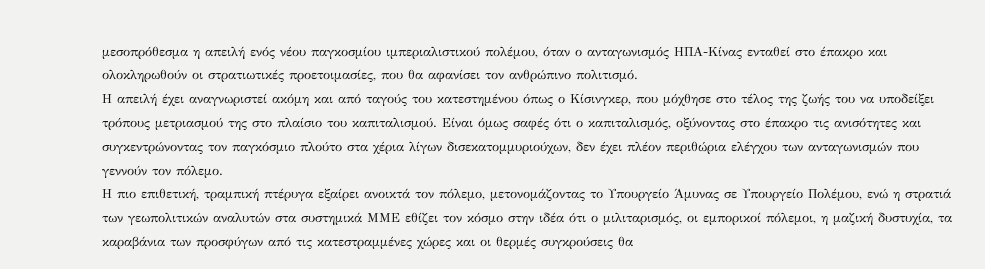μεσοπρόθεσμα η απειλή ενός νέου παγκοσμίου ιμπεριαλιστικού πολέμου, όταν ο ανταγωνισμός ΗΠΑ-Κίνας ενταθεί στο έπακρο και ολοκληρωθούν οι στρατιωτικές προετοιμασίες, που θα αφανίσει τον ανθρώπινο πολιτισμό.
Η απειλή έχει αναγνωριστεί ακόμη και από ταγούς του κατεστημένου όπως ο Κίσινγκερ, που μόχθησε στο τέλος της ζωής του να υποδείξει τρόπους μετριασμού της στο πλαίσιο του καπιταλισμού. Είναι όμως σαφές ότι ο καπιταλισμός, οξύνοντας στο έπακρο τις ανισότητες και συγκεντρώνοντας τον παγκόσμιο πλούτο στα χέρια λίγων δισεκατομμυριούχων, δεν έχει πλέον περιθώρια ελέγχου των ανταγωνισμών που γεννούν τον πόλεμο.
Η πιο επιθετική, τραμπική πτέρυγα εξαίρει ανοικτά τον πόλεμο, μετονομάζοντας το Υπουργείο Άμυνας σε Υπουργείο Πολέμου, ενώ η στρατιά των γεωπολιτικών αναλυτών στα συστημικά ΜΜΕ εθίζει τον κόσμο στην ιδέα ότι ο μιλιταρισμός, οι εμπορικοί πόλεμοι, η μαζική δυστυχία, τα καραβάνια των προσφύγων από τις κατεστραμμένες χώρες και οι θερμές συγκρούσεις θα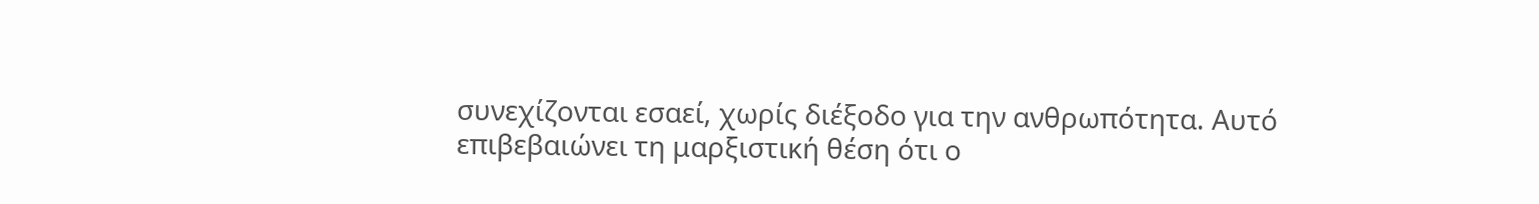συνεχίζονται εσαεί, χωρίς διέξοδο για την ανθρωπότητα. Αυτό επιβεβαιώνει τη μαρξιστική θέση ότι ο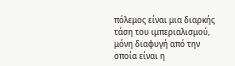πόλεμος είναι μια διαρκής τάση του ιμπεριαλισμού, μόνη διαφυγή από την οποία είναι η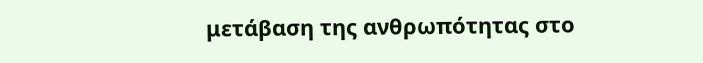μετάβαση της ανθρωπότητας στο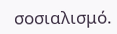σοσιαλισμό.